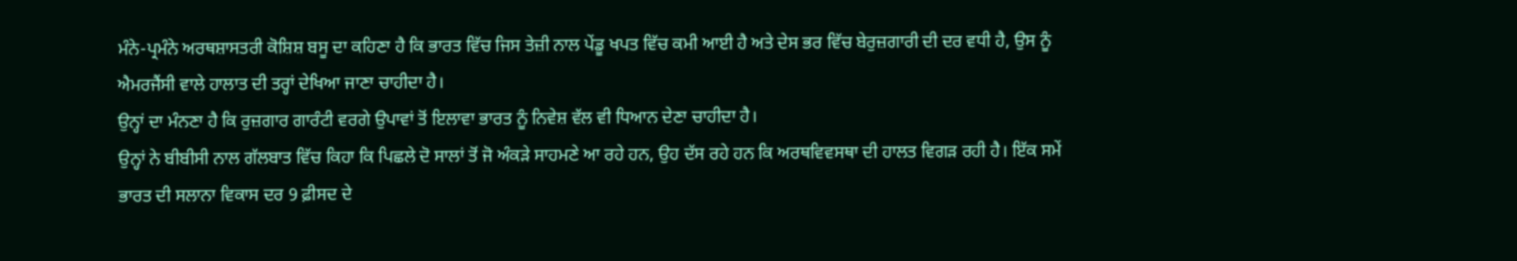ਮੰਨੇ-ਪ੍ਰਮੰਨੇ ਅਰਥਸ਼ਾਸਤਰੀ ਕੋਸ਼ਿਸ਼ ਬਸੂ ਦਾ ਕਹਿਣਾ ਹੈ ਕਿ ਭਾਰਤ ਵਿੱਚ ਜਿਸ ਤੇਜ਼ੀ ਨਾਲ ਪੇਂਡੂ ਖਪਤ ਵਿੱਚ ਕਮੀ ਆਈ ਹੈ ਅਤੇ ਦੇਸ ਭਰ ਵਿੱਚ ਬੇਰੁਜ਼ਗਾਰੀ ਦੀ ਦਰ ਵਧੀ ਹੈ, ਉਸ ਨੂੰ ਐਮਰਜੈਂਸੀ ਵਾਲੇ ਹਾਲਾਤ ਦੀ ਤਰ੍ਹਾਂ ਦੇਖਿਆ ਜਾਣਾ ਚਾਹੀਦਾ ਹੈ।
ਉਨ੍ਹਾਂ ਦਾ ਮੰਨਣਾ ਹੈ ਕਿ ਰੁਜ਼ਗਾਰ ਗਾਰੰਟੀ ਵਰਗੇ ਉਪਾਵਾਂ ਤੋਂ ਇਲਾਵਾ ਭਾਰਤ ਨੂੰ ਨਿਵੇਸ਼ ਵੱਲ ਵੀ ਧਿਆਨ ਦੇਣਾ ਚਾਹੀਦਾ ਹੈ।
ਉਨ੍ਹਾਂ ਨੇ ਬੀਬੀਸੀ ਨਾਲ ਗੱਲਬਾਤ ਵਿੱਚ ਕਿਹਾ ਕਿ ਪਿਛਲੇ ਦੋ ਸਾਲਾਂ ਤੋਂ ਜੋ ਅੰਕੜੇ ਸਾਹਮਣੇ ਆ ਰਹੇ ਹਨ, ਉਹ ਦੱਸ ਰਹੇ ਹਨ ਕਿ ਅਰਥਵਿਵਸਥਾ ਦੀ ਹਾਲਤ ਵਿਗੜ ਰਹੀ ਹੈ। ਇੱਕ ਸਮੇਂ ਭਾਰਤ ਦੀ ਸਲਾਨਾ ਵਿਕਾਸ ਦਰ 9 ਫ਼ੀਸਦ ਦੇ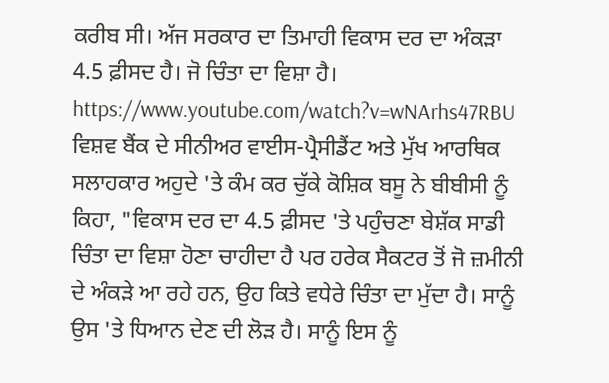ਕਰੀਬ ਸੀ। ਅੱਜ ਸਰਕਾਰ ਦਾ ਤਿਮਾਹੀ ਵਿਕਾਸ ਦਰ ਦਾ ਅੰਕੜਾ 4.5 ਫ਼ੀਸਦ ਹੈ। ਜੋ ਚਿੰਤਾ ਦਾ ਵਿਸ਼ਾ ਹੈ।
https://www.youtube.com/watch?v=wNArhs47RBU
ਵਿਸ਼ਵ ਬੈਂਕ ਦੇ ਸੀਨੀਅਰ ਵਾਈਸ-ਪ੍ਰੈਸੀਡੈਂਟ ਅਤੇ ਮੁੱਖ ਆਰਥਿਕ ਸਲਾਹਕਾਰ ਅਹੁਦੇ 'ਤੇ ਕੰਮ ਕਰ ਚੁੱਕੇ ਕੋਸ਼ਿਕ ਬਸੂ ਨੇ ਬੀਬੀਸੀ ਨੂੰ ਕਿਹਾ, "ਵਿਕਾਸ ਦਰ ਦਾ 4.5 ਫ਼ੀਸਦ 'ਤੇ ਪਹੁੰਚਣਾ ਬੇਸ਼ੱਕ ਸਾਡੀ ਚਿੰਤਾ ਦਾ ਵਿਸ਼ਾ ਹੋਣਾ ਚਾਹੀਦਾ ਹੈ ਪਰ ਹਰੇਕ ਸੈਕਟਰ ਤੋਂ ਜੋ ਜ਼ਮੀਨੀ ਦੇ ਅੰਕੜੇ ਆ ਰਹੇ ਹਨ, ਉਹ ਕਿਤੇ ਵਧੇਰੇ ਚਿੰਤਾ ਦਾ ਮੁੱਦਾ ਹੈ। ਸਾਨੂੰ ਉਸ 'ਤੇ ਧਿਆਨ ਦੇਣ ਦੀ ਲੋੜ ਹੈ। ਸਾਨੂੰ ਇਸ ਨੂੰ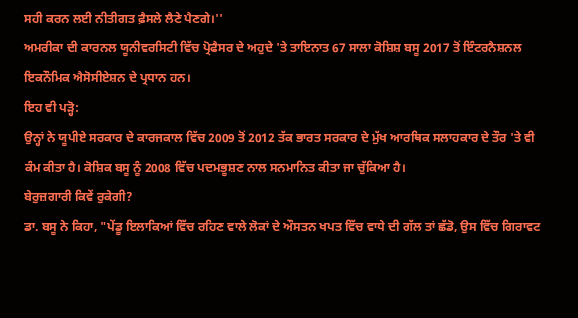ਸਹੀ ਕਰਨ ਲਈ ਨੀਤੀਗਤ ਫ਼ੈਸਲੇ ਲੈਣੇ ਪੈਣਗੇ।''
ਅਮਰੀਕਾ ਦੀ ਕਾਰਨਲ ਯੂਨੀਵਰਸਿਟੀ ਵਿੱਚ ਪ੍ਰੋਫੈਸਰ ਦੇ ਅਹੁਦੇ 'ਤੇ ਤਾਇਨਾਤ 67 ਸਾਲਾ ਕੋਸ਼ਿਸ਼ ਬਸੂ 2017 ਤੋਂ ਇੰਟਰਨੈਸ਼ਨਲ ਇਕਨੌਮਿਕ ਐਸੋਸੀਏਸ਼ਨ ਦੇ ਪ੍ਰਧਾਨ ਹਨ।
ਇਹ ਵੀ ਪੜ੍ਹੋ:
ਉਨ੍ਹਾਂ ਨੇ ਯੂਪੀਏ ਸਰਕਾਰ ਦੇ ਕਾਰਜਕਾਲ ਵਿੱਚ 2009 ਤੋਂ 2012 ਤੱਕ ਭਾਰਤ ਸਰਕਾਰ ਦੇ ਮੁੱਖ ਆਰਥਿਕ ਸਲਾਹਕਾਰ ਦੇ ਤੌਰ 'ਤੇ ਵੀ ਕੰਮ ਕੀਤਾ ਹੈ। ਕੋਸ਼ਿਕ ਬਸੂ ਨੂੰ 2008 ਵਿੱਚ ਪਦਮਭੂਸ਼ਣ ਨਾਲ ਸਨਮਾਨਿਤ ਕੀਤਾ ਜਾ ਚੁੱਕਿਆ ਹੈ।
ਬੇਰੁਜ਼ਗਾਰੀ ਕਿਵੇਂ ਰੁਕੇਗੀ?
ਡਾ. ਬਸੂ ਨੇ ਕਿਹਾ, "ਪੇਂਡੂ ਇਲਾਕਿਆਂ ਵਿੱਚ ਰਹਿਣ ਵਾਲੇ ਲੋਕਾਂ ਦੇ ਔਸਤਨ ਖਪਤ ਵਿੱਚ ਵਾਧੇ ਦੀ ਗੱਲ ਤਾਂ ਛੱਡੋ, ਉਸ ਵਿੱਚ ਗਿਰਾਵਟ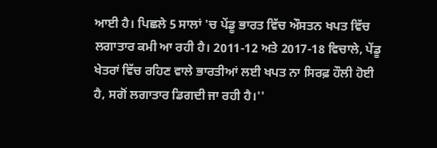ਆਈ ਹੈ। ਪਿਛਲੇ 5 ਸਾਲਾਂ 'ਚ ਪੇਂਡੂ ਭਾਰਤ ਵਿੱਚ ਔਸਤਨ ਖਪਤ ਵਿੱਚ ਲਗਾਤਾਰ ਕਮੀ ਆ ਰਹੀ ਹੈ। 2011-12 ਅਤੇ 2017-18 ਵਿਚਾਲੇ, ਪੇਂਡੂ ਖੇਤਰਾਂ ਵਿੱਚ ਰਹਿਣ ਵਾਲੇ ਭਾਰਤੀਆਂ ਲਈ ਖਪਤ ਨਾ ਸਿਰਫ਼ ਹੌਲੀ ਹੋਈ ਹੈ, ਸਗੋਂ ਲਗਾਤਾਰ ਡਿਗਦੀ ਜਾ ਰਹੀ ਹੈ।''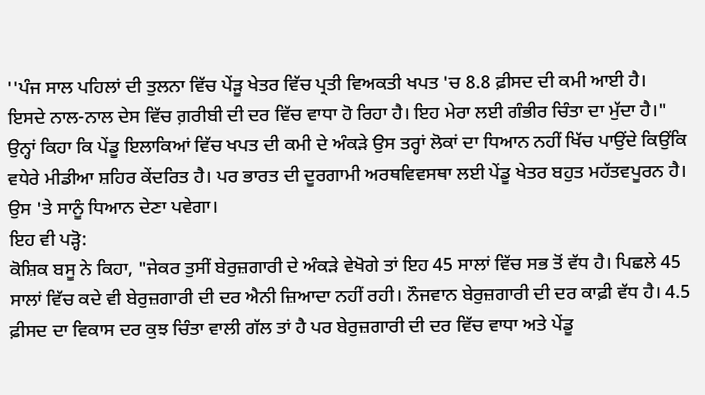''ਪੰਜ ਸਾਲ ਪਹਿਲਾਂ ਦੀ ਤੁਲਨਾ ਵਿੱਚ ਪੇਂਡ਼ੂ ਖੇਤਰ ਵਿੱਚ ਪ੍ਰਤੀ ਵਿਅਕਤੀ ਖਪਤ 'ਚ 8.8 ਫ਼ੀਸਦ ਦੀ ਕਮੀ ਆਈ ਹੈ। ਇਸਦੇ ਨਾਲ-ਨਾਲ ਦੇਸ ਵਿੱਚ ਗ਼ਰੀਬੀ ਦੀ ਦਰ ਵਿੱਚ ਵਾਧਾ ਹੋ ਰਿਹਾ ਹੈ। ਇਹ ਮੇਰਾ ਲਈ ਗੰਭੀਰ ਚਿੰਤਾ ਦਾ ਮੁੱਦਾ ਹੈ।"
ਉਨ੍ਹਾਂ ਕਿਹਾ ਕਿ ਪੇਂਡੂ ਇਲਾਕਿਆਂ ਵਿੱਚ ਖਪਤ ਦੀ ਕਮੀ ਦੇ ਅੰਕੜੇ ਉਸ ਤਰ੍ਹਾਂ ਲੋਕਾਂ ਦਾ ਧਿਆਨ ਨਹੀਂ ਖਿੱਚ ਪਾਉਂਦੇ ਕਿਉਂਕਿ ਵਧੇਰੇ ਮੀਡੀਆ ਸ਼ਹਿਰ ਕੇਂਦਰਿਤ ਹੈ। ਪਰ ਭਾਰਤ ਦੀ ਦੂਰਗਾਮੀ ਅਰਥਵਿਵਸਥਾ ਲਈ ਪੇਂਡੂ ਖੇਤਰ ਬਹੁਤ ਮਹੱਤਵਪੂਰਨ ਹੈ। ਉਸ 'ਤੇ ਸਾਨੂੰ ਧਿਆਨ ਦੇਣਾ ਪਵੇਗਾ।
ਇਹ ਵੀ ਪੜ੍ਹੋ:
ਕੋਸ਼ਿਕ ਬਸੂ ਨੇ ਕਿਹਾ, "ਜੇਕਰ ਤੁਸੀਂ ਬੇਰੁਜ਼ਗਾਰੀ ਦੇ ਅੰਕੜੇ ਵੇਖੋਗੇ ਤਾਂ ਇਹ 45 ਸਾਲਾਂ ਵਿੱਚ ਸਭ ਤੋਂ ਵੱਧ ਹੈ। ਪਿਛਲੇ 45 ਸਾਲਾਂ ਵਿੱਚ ਕਦੇ ਵੀ ਬੇਰੁਜ਼ਗਾਰੀ ਦੀ ਦਰ ਐਨੀ ਜ਼ਿਆਦਾ ਨਹੀਂ ਰਹੀ। ਨੌਜਵਾਨ ਬੇਰੁਜ਼ਗਾਰੀ ਦੀ ਦਰ ਕਾਫ਼ੀ ਵੱਧ ਹੈ। 4.5 ਫ਼ੀਸਦ ਦਾ ਵਿਕਾਸ ਦਰ ਕੁਝ ਚਿੰਤਾ ਵਾਲੀ ਗੱਲ ਤਾਂ ਹੈ ਪਰ ਬੇਰੁਜ਼ਗਾਰੀ ਦੀ ਦਰ ਵਿੱਚ ਵਾਧਾ ਅਤੇ ਪੇਂਡੂ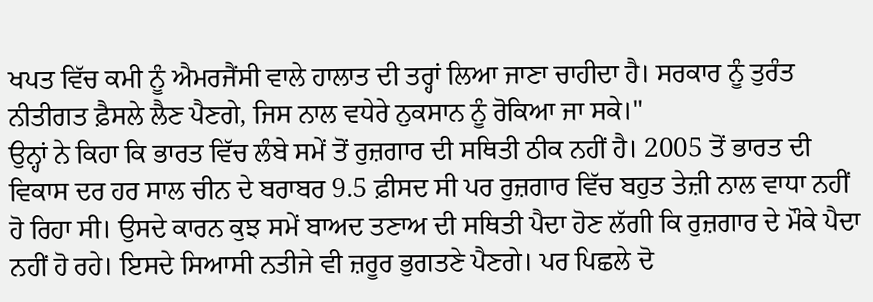ਖਪਤ ਵਿੱਚ ਕਮੀ ਨੂੰ ਐਮਰਜੈਂਸੀ ਵਾਲੇ ਹਾਲਾਤ ਦੀ ਤਰ੍ਹਾਂ ਲਿਆ ਜਾਣਾ ਚਾਹੀਦਾ ਹੈ। ਸਰਕਾਰ ਨੂੰ ਤੁਰੰਤ ਨੀਤੀਗਤ ਫ਼ੈਸਲੇ ਲੈਣ ਪੈਣਗੇ, ਜਿਸ ਨਾਲ ਵਧੇਰੇ ਨੁਕਸਾਨ ਨੂੰ ਰੋਕਿਆ ਜਾ ਸਕੇ।"
ਉਨ੍ਹਾਂ ਨੇ ਕਿਹਾ ਕਿ ਭਾਰਤ ਵਿੱਚ ਲੰਬੇ ਸਮੇਂ ਤੋਂ ਰੁਜ਼ਗਾਰ ਦੀ ਸਥਿਤੀ ਠੀਕ ਨਹੀਂ ਹੈ। 2005 ਤੋਂ ਭਾਰਤ ਦੀ ਵਿਕਾਸ ਦਰ ਹਰ ਸਾਲ ਚੀਨ ਦੇ ਬਰਾਬਰ 9.5 ਫ਼ੀਸਦ ਸੀ ਪਰ ਰੁਜ਼ਗਾਰ ਵਿੱਚ ਬਹੁਤ ਤੇਜ਼ੀ ਨਾਲ ਵਾਧਾ ਨਹੀਂ ਹੋ ਰਿਹਾ ਸੀ। ਉਸਦੇ ਕਾਰਨ ਕੁਝ ਸਮੇਂ ਬਾਅਦ ਤਣਾਅ ਦੀ ਸਥਿਤੀ ਪੈਦਾ ਹੋਣ ਲੱਗੀ ਕਿ ਰੁਜ਼ਗਾਰ ਦੇ ਮੌਕੇ ਪੈਦਾ ਨਹੀਂ ਹੋ ਰਹੇ। ਇਸਦੇ ਸਿਆਸੀ ਨਤੀਜੇ ਵੀ ਜ਼ਰੂਰ ਭੁਗਤਣੇ ਪੈਣਗੇ। ਪਰ ਪਿਛਲੇ ਦੋ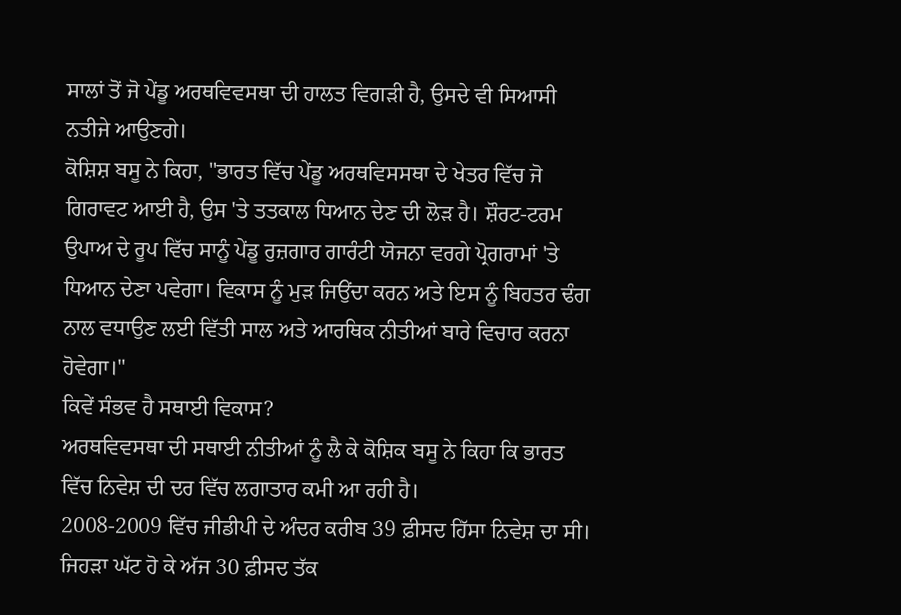ਸਾਲਾਂ ਤੋਂ ਜੋ ਪੇਂਡੂ ਅਰਥਵਿਵਸਥਾ ਦੀ ਹਾਲਤ ਵਿਗੜੀ ਹੈ, ਉਸਦੇ ਵੀ ਸਿਆਸੀ ਨਤੀਜੇ ਆਉਣਗੇ।
ਕੋਸ਼ਿਸ਼ ਬਸੂ ਨੇ ਕਿਹਾ, "ਭਾਰਤ ਵਿੱਚ ਪੇਂਡੂ ਅਰਥਵਿਸਸਥਾ ਦੇ ਖੇਤਰ ਵਿੱਚ ਜੋ ਗਿਰਾਵਟ ਆਈ ਹੈ, ਉਸ 'ਤੇ ਤਤਕਾਲ ਧਿਆਨ ਦੇਣ ਦੀ ਲੋੜ ਹੈ। ਸ਼ੌਰਟ-ਟਰਮ ਉਪਾਅ ਦੇ ਰੂਪ ਵਿੱਚ ਸਾਨੂੰ ਪੇਂਡੂ ਰੁਜ਼ਗਾਰ ਗਾਰੰਟੀ ਯੋਜਨਾ ਵਰਗੇ ਪ੍ਰੋਗਰਾਮਾਂ 'ਤੇ ਧਿਆਨ ਦੇਣਾ ਪਵੇਗਾ। ਵਿਕਾਸ ਨੂੰ ਮੁੜ ਜਿਉਂਦਾ ਕਰਨ ਅਤੇ ਇਸ ਨੂੰ ਬਿਹਤਰ ਢੰਗ ਨਾਲ ਵਧਾਉਣ ਲਈ ਵਿੱਤੀ ਸਾਲ ਅਤੇ ਆਰਥਿਕ ਨੀਤੀਆਂ ਬਾਰੇ ਵਿਚਾਰ ਕਰਨਾ ਹੋਵੇਗਾ।"
ਕਿਵੇਂ ਸੰਭਵ ਹੈ ਸਥਾਈ ਵਿਕਾਸ?
ਅਰਥਵਿਵਸਥਾ ਦੀ ਸਥਾਈ ਨੀਤੀਆਂ ਨੂੰ ਲੈ ਕੇ ਕੋਸ਼ਿਕ ਬਸੂ ਨੇ ਕਿਹਾ ਕਿ ਭਾਰਤ ਵਿੱਚ ਨਿਵੇਸ਼ ਦੀ ਦਰ ਵਿੱਚ ਲਗਾਤਾਰ ਕਮੀ ਆ ਰਹੀ ਹੈ।
2008-2009 ਵਿੱਚ ਜੀਡੀਪੀ ਦੇ ਅੰਦਰ ਕਰੀਬ 39 ਫ਼ੀਸਦ ਹਿੱਸਾ ਨਿਵੇਸ਼ ਦਾ ਸੀ। ਜਿਹੜਾ ਘੱਟ ਹੋ ਕੇ ਅੱਜ 30 ਫ਼ੀਸਦ ਤੱਕ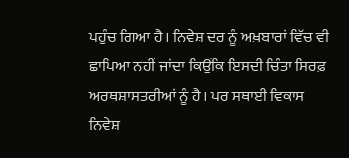ਪਹੁੰਚ ਗਿਆ ਹੈ। ਨਿਵੇਸ਼ ਦਰ ਨੂੰ ਅਖ਼ਬਾਰਾਂ ਵਿੱਚ ਵੀ ਛਾਪਿਆ ਨਹੀਂ ਜਾਂਦਾ ਕਿਉਂਕਿ ਇਸਦੀ ਚਿੰਤਾ ਸਿਰਫ਼ ਅਰਥਸ਼ਾਸਤਰੀਆਂ ਨੂੰ ਹੈ। ਪਰ ਸਥਾਈ ਵਿਕਾਸ ਨਿਵੇਸ਼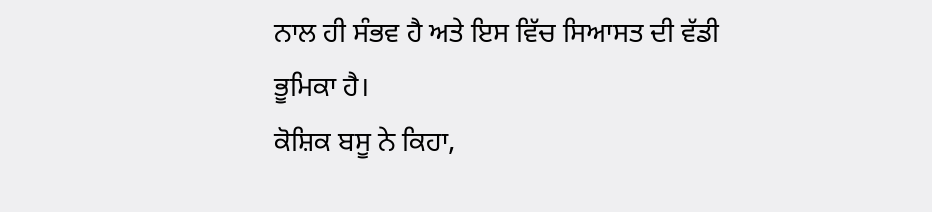ਨਾਲ ਹੀ ਸੰਭਵ ਹੈ ਅਤੇ ਇਸ ਵਿੱਚ ਸਿਆਸਤ ਦੀ ਵੱਡੀ ਭੂਮਿਕਾ ਹੈ।
ਕੋਸ਼ਿਕ ਬਸੂ ਨੇ ਕਿਹਾ,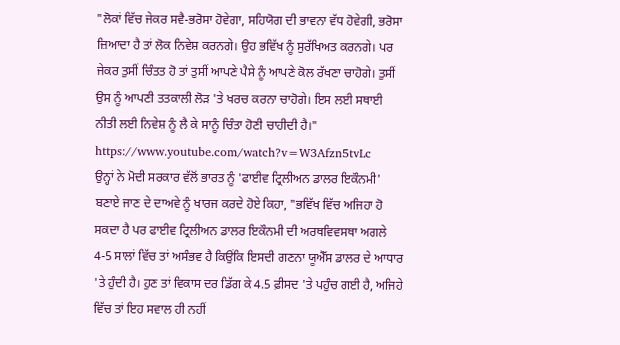"ਲੋਕਾਂ ਵਿੱਚ ਜੇਕਰ ਸਵੈ-ਭਰੋਸਾ ਹੋਵੇਗਾ, ਸਹਿਯੋਗ ਦੀ ਭਾਵਨਾ ਵੱਧ ਹੋਵੇਗੀ, ਭਰੋਸਾ ਜ਼ਿਆਦਾ ਹੈ ਤਾਂ ਲੋਕ ਨਿਵੇਸ਼ ਕਰਨਗੇ। ਉਹ ਭਵਿੱਖ ਨੂੰ ਸੁਰੱਖਿਅਤ ਕਰਨਗੇ। ਪਰ ਜੇਕਰ ਤੁਸੀਂ ਚਿੰਤਤ ਹੋ ਤਾਂ ਤੁਸੀਂ ਆਪਣੇ ਪੈਸੇ ਨੂੰ ਆਪਣੇ ਕੋਲ ਰੱਖਣਾ ਚਾਹੋਗੇ। ਤੁਸੀਂ ਉਸ ਨੂੰ ਆਪਣੀ ਤਤਕਾਲੀ ਲੋੜ 'ਤੇ ਖਰਚ ਕਰਨਾ ਚਾਹੋਗੇ। ਇਸ ਲਈ ਸਥਾਈ ਨੀਤੀ ਲਈ ਨਿਵੇਸ਼ ਨੂੰ ਲੈ ਕੇ ਸਾਨੂੰ ਚਿੰਤਾ ਹੋਣੀ ਚਾਹੀਦੀ ਹੈ।"
https://www.youtube.com/watch?v=W3Afzn5tvLc
ਉਨ੍ਹਾਂ ਨੇ ਮੋਦੀ ਸਰਕਾਰ ਵੱਲੋਂ ਭਾਰਤ ਨੂੰ 'ਫਾਈਵ ਟ੍ਰਿਲੀਅਨ ਡਾਲਰ ਇਕੌਨਮੀ' ਬਣਾਏ ਜਾਣ ਦੇ ਦਾਅਵੇ ਨੂੰ ਖਾਰਜ ਕਰਦੇ ਹੋਏ ਕਿਹਾ, "ਭਵਿੱਖ ਵਿੱਚ ਅਜਿਹਾ ਹੋ ਸਕਦਾ ਹੈ ਪਰ ਫਾਈਵ ਟ੍ਰਿਲੀਅਨ ਡਾਲਰ ਇਕੌਨਮੀ ਦੀ ਅਰਥਵਿਵਸਥਾ ਅਗਲੇ 4-5 ਸਾਲਾਂ ਵਿੱਚ ਤਾਂ ਅਸੰਭਵ ਹੈ ਕਿਉਂਕਿ ਇਸਦੀ ਗਣਨਾ ਯੂਐੱਸ ਡਾਲਰ ਦੇ ਆਧਾਰ 'ਤੇ ਹੁੰਦੀ ਹੈ। ਹੁਣ ਤਾਂ ਵਿਕਾਸ ਦਰ ਡਿੱਗ ਕੇ 4.5 ਫ਼ੀਸਦ 'ਤੇ ਪਹੁੰਚ ਗਈ ਹੈ, ਅਜਿਹੇ ਵਿੱਚ ਤਾਂ ਇਹ ਸਵਾਲ ਹੀ ਨਹੀਂ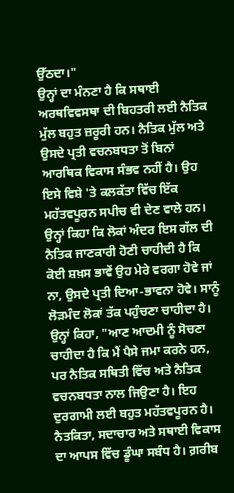ਉੱਠਦਾ।"
ਉਨ੍ਹਾਂ ਦਾ ਮੰਨਣਾ ਹੈ ਕਿ ਸਥਾਈ ਅਰਥਵਿਵਸਥਾ ਦੀ ਬਿਹਤਰੀ ਲਈ ਨੈਤਿਕ ਮੁੱਲ ਬਹੁਤ ਜ਼ਰੂਰੀ ਹਨ। ਨੈਤਿਕ ਮੁੱਲ ਅਤੇ ਉਸਦੇ ਪ੍ਰਤੀ ਵਚਨਬਧਤਾ ਤੋਂ ਬਿਨਾਂ ਆਰਥਿਕ ਵਿਕਾਸ ਸੰਭਵ ਨਹੀਂ ਹੈ। ਉਹ ਇਸੇ ਵਿਸ਼ੇ 'ਤੇ ਕਲਕੱਤਾ ਵਿੱਚ ਇੱਕ ਮਹੱਤਵਪੂਰਨ ਸਪੀਚ ਵੀ ਦੇਣ ਵਾਲੇ ਹਨ।
ਉਨ੍ਹਾਂ ਕਿਹਾ ਕਿ ਲੋਕਾਂ ਅੰਦਰ ਇਸ ਗੱਲ ਦੀ ਨੈਤਿਕ ਜਾਣਕਾਰੀ ਹੋਣੀ ਚਾਹੀਦੀ ਹੈ ਕਿ ਕੋਈ ਸ਼ਖ਼ਸ ਭਾਵੇਂ ਉਹ ਮੇਰੇ ਵਰਗਾ ਹੋਵੇ ਜਾਂ ਨਾ, ਉਸਦੇ ਪ੍ਰਤੀ ਦਿਆ-ਭਾਵਨਾ ਹੋਵੇ। ਸਾਨੂੰ ਲੋੜਮੰਦ ਲੋਕਾਂ ਤੱਕ ਪਹੁੰਚਣਾ ਚਾਹੀਦਾ ਹੈ।
ਉਨ੍ਹਾਂ ਕਿਹਾ, "ਆਣ ਆਦਮੀ ਨੂੰ ਸੋਚਣਾ ਚਾਹੀਦਾ ਹੈ ਕਿ ਮੈਂ ਪੈਸੇ ਜਮਾ ਕਰਨੇ ਹਨ, ਪਰ ਨੈਤਿਕ ਸਥਿਤੀ ਵਿੱਚ ਅਤੇ ਨੈਤਿਕ ਵਚਨਬਧਤਾ ਨਾਲ ਜਿਉਣਾ ਹੈ। ਇਹ ਦੁਰਗਾਮੀ ਲਈ ਬਹੁਤ ਮਹੱਤਵਪੂਰਨ ਹੈ। ਨੈਤਕਿਤਾ, ਸਦਾਚਾਰ ਅਤੇ ਸਥਾਈ ਵਿਕਾਸ ਦਾ ਆਪਸ ਵਿੱਚ ਡੂੰਘਾ ਸਬੰਧ ਹੈ। ਗ਼ਰੀਬ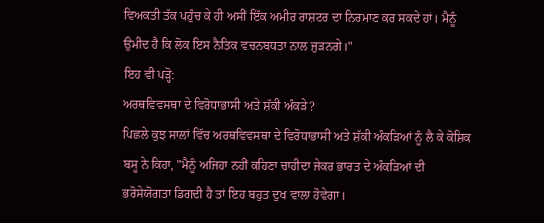ਵਿਅਕਤੀ ਤੱਕ ਪਹੁੰਚ ਕੇ ਹੀ ਅਸੀਂ ਇੱਕ ਅਮੀਰ ਰਾਸ਼ਟਰ ਦਾ ਨਿਰਮਾਣ ਕਰ ਸਕਦੇ ਹਾਂ। ਮੈਨੂੰ ਉਮੀਦ ਹੈ ਕਿ ਲੋਕ ਇਸ ਨੈਤਿਕ ਵਚਨਬਧਤਾ ਨਾਲ ਜੁੜਨਗੇ।"
ਇਹ ਵੀ ਪੜ੍ਹੋ:
ਅਰਥਵਿਵਸਥਾ ਦੇ ਵਿਰੋਧਾਭਾਸੀ ਅਤੇ ਸ਼ੱਕੀ ਅੰਕੜੇ?
ਪਿਛਲੇ ਕੁਝ ਸਾਲਾਂ ਵਿੱਚ ਅਰਥਵਿਵਸਥਾ ਦੇ ਵਿਰੋਧਾਭਾਸੀ ਅਤੇ ਸ਼ੱਕੀ ਅੰਕੜਿਆਂ ਨੂੰ ਲੈ ਕੇ ਕੋਸ਼ਿਕ ਬਸੂ ਨੇ ਕਿਹਾ, "ਮੈਨੂੰ ਅਜਿਹਾ ਨਹੀਂ ਕਹਿਣਾ ਚਾਹੀਦਾ ਜੇਕਰ ਭਾਰਤ ਦੇ ਅੰਕੜਿਆਂ ਦੀ ਭਰੋਸੇਯੋਗਤਾ ਡਿਗਦੀ ਹੈ ਤਾਂ ਇਹ ਬਹੁਤ ਦੁਖ ਵਾਲਾ ਹੋਵੇਗਾ।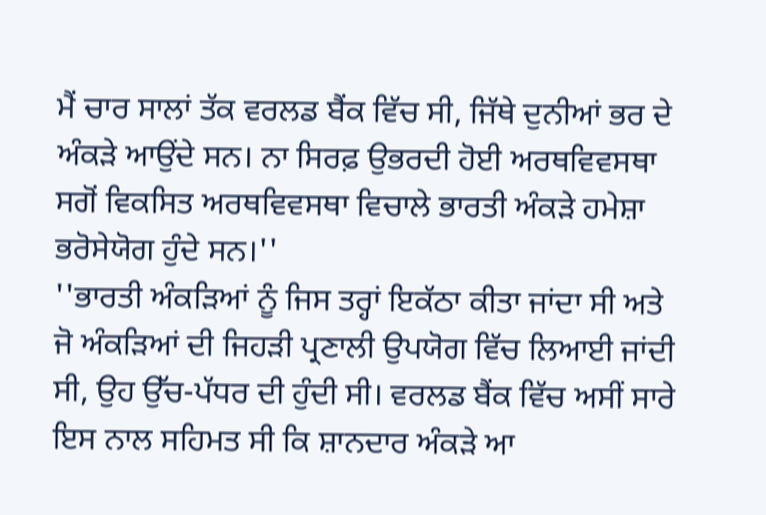ਮੈਂ ਚਾਰ ਸਾਲਾਂ ਤੱਕ ਵਰਲਡ ਬੈਂਕ ਵਿੱਚ ਸੀ, ਜਿੱਥੇ ਦੁਨੀਆਂ ਭਰ ਦੇ ਅੰਕੜੇ ਆਉਂਦੇ ਸਨ। ਨਾ ਸਿਰਫ਼ ਉਭਰਦੀ ਹੋਈ ਅਰਥਵਿਵਸਥਾ ਸਗੋਂ ਵਿਕਸਿਤ ਅਰਥਵਿਵਸਥਾ ਵਿਚਾਲੇ ਭਾਰਤੀ ਅੰਕੜੇ ਹਮੇਸ਼ਾ ਭਰੋਸੇਯੋਗ ਹੁੰਦੇ ਸਨ।''
''ਭਾਰਤੀ ਅੰਕੜਿਆਂ ਨੂੰ ਜਿਸ ਤਰ੍ਹਾਂ ਇਕੱਠਾ ਕੀਤਾ ਜਾਂਦਾ ਸੀ ਅਤੇ ਜੋ ਅੰਕੜਿਆਂ ਦੀ ਜਿਹੜੀ ਪ੍ਰਣਾਲੀ ਉਪਯੋਗ ਵਿੱਚ ਲਿਆਈ ਜਾਂਦੀ ਸੀ, ਉਹ ਉੱਚ-ਪੱਧਰ ਦੀ ਹੁੰਦੀ ਸੀ। ਵਰਲਡ ਬੈਂਕ ਵਿੱਚ ਅਸੀਂ ਸਾਰੇ ਇਸ ਨਾਲ ਸਹਿਮਤ ਸੀ ਕਿ ਸ਼ਾਨਦਾਰ ਅੰਕੜੇ ਆ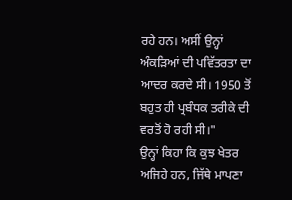ਰਹੇ ਹਨ। ਅਸੀਂ ਉਨ੍ਹਾਂ ਅੰਕੜਿਆਂ ਦੀ ਪਵਿੱਤਰਤਾ ਦਾ ਆਦਰ ਕਰਦੇ ਸੀ। 1950 ਤੋਂ ਬਹੁਤ ਹੀ ਪ੍ਰਬੰਧਕ ਤਰੀਕੇ ਦੀ ਵਰਤੋਂ ਹੋ ਰਹੀ ਸੀ।"
ਉਨ੍ਹਾਂ ਕਿਹਾ ਕਿ ਕੁਝ ਖੇਤਰ ਅਜਿਹੇ ਹਨ, ਜਿੱਥੇ ਮਾਪਣਾ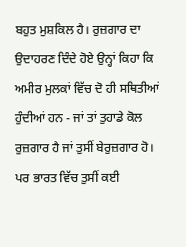ਬਹੁਤ ਮੁਸ਼ਕਿਲ ਹੈ। ਰੁਜ਼ਗਾਰ ਦਾ ਉਦਾਹਰਣ ਦਿੰਦੇ ਹੋਏ ਉਨ੍ਹਾਂ ਕਿਹਾ ਕਿ ਅਮੀਰ ਮੁਲਕਾਂ ਵਿੱਚ ਦੋ ਹੀ ਸਥਿਤੀਆਂ ਹੁੰਦੀਆਂ ਹਨ - ਜਾਂ ਤਾਂ ਤੁਹਾਡੇ ਕੋਲ ਰੁਜ਼ਗਾਰ ਹੈ ਜਾਂ ਤੁਸੀਂ ਬੇਰੁਜ਼ਗਾਰ ਹੋ। ਪਰ ਭਾਰਤ ਵਿੱਚ ਤੁਸੀਂ ਕਈ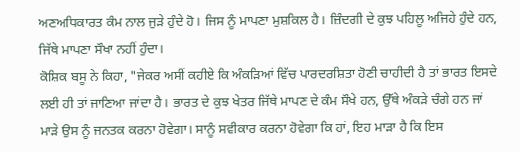ਅਣਅਧਿਕਾਰਤ ਕੰਮ ਨਾਲ ਜੁੜੇ ਹੁੰਦੇ ਹੋ। ਜਿਸ ਨੂੰ ਮਾਪਣਾ ਮੁਸ਼ਕਿਲ ਹੈ। ਜ਼ਿੰਦਗੀ ਦੇ ਕੁਝ ਪਹਿਲੂ ਅਜਿਹੇ ਹੁੰਦੇ ਹਨ, ਜਿੱਥੇ ਮਾਪਣਾ ਸੌਖਾ ਨਹੀਂ ਹੁੰਦਾ।
ਕੋਸ਼ਿਕ ਬਸੂ ਨੇ ਕਿਹਾ, "ਜੇਕਰ ਅਸੀਂ ਕਹੀਏ ਕਿ ਅੰਕੜਿਆਂ ਵਿੱਚ ਪਾਰਦਰਸ਼ਿਤਾ ਹੋਣੀ ਚਾਹੀਦੀ ਹੈ ਤਾਂ ਭਾਰਤ ਇਸਦੇ ਲਈ ਹੀ ਤਾਂ ਜਾਣਿਆ ਜਾਂਦਾ ਹੈ। ਭਾਰਤ ਦੇ ਕੁਝ ਖੇਤਰ ਜਿੱਥੇ ਮਾਪਣ ਦੇ ਕੰਮ ਸੌਖੇ ਹਨ, ਉੱਥੇ ਅੰਕੜੇ ਚੰਗੇ ਹਨ ਜਾਂ ਮਾੜੇ ਉਸ ਨੂੰ ਜਨਤਕ ਕਰਨਾ ਹੋਵੇਗਾ। ਸਾਨੂੰ ਸਵੀਕਾਰ ਕਰਨਾ ਹੋਵੇਗਾ ਕਿ ਹਾਂ, ਇਹ ਮਾੜਾ ਹੈ ਕਿ ਇਸ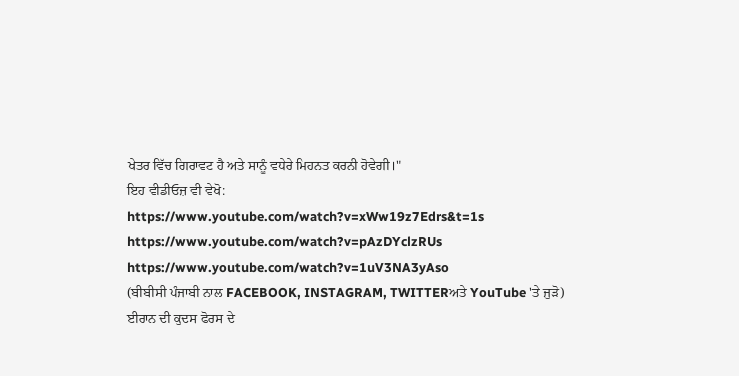ਖੇਤਰ ਵਿੱਚ ਗਿਰਾਵਟ ਹੈ ਅਤੇ ਸਾਨੂੰ ਵਧੇਰੇ ਮਿਹਨਤ ਕਰਨੀ ਹੋਵੇਗੀ।"
ਇਹ ਵੀਡੀਓਜ਼ ਵੀ ਵੇਖੋ:
https://www.youtube.com/watch?v=xWw19z7Edrs&t=1s
https://www.youtube.com/watch?v=pAzDYclzRUs
https://www.youtube.com/watch?v=1uV3NA3yAso
(ਬੀਬੀਸੀ ਪੰਜਾਬੀ ਨਾਲ FACEBOOK, INSTAGRAM, TWITTERਅਤੇ YouTube 'ਤੇ ਜੁੜੋ)
ਈਰਾਨ ਦੀ ਕੁਦਸ ਫੋਰਸ ਦੇ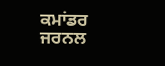ਕਮਾਂਡਰ ਜਰਨਲ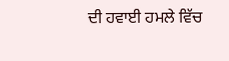ਦੀ ਹਵਾਈ ਹਮਲੇ ਵਿੱਚ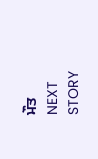ਮੌਤ
NEXT STORY